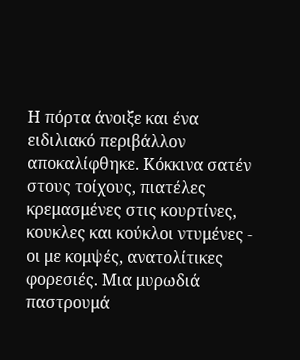Η πόρτα άνοιξε και ένα ειδιλιακό περιβάλλον αποκαλίφθηκε. Κόκκινα σατέν στους τοίχους, πιατέλες κρεμασμένες στις κουρτίνες, κουκλες και κούκλοι ντυμένες - οι με κομψές, ανατολίτικες φορεσιές. Μια μυρωδιά παστρουμά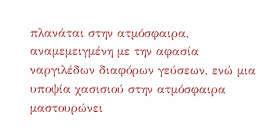πλανάται στην ατμόσφαιρα, αναμεμειγμένη με την αφασία ναργιλέδων διαφόρων γεύσεων, ενώ μια υποψία χασισιού στην ατμόσφαιρα μαστουρώνει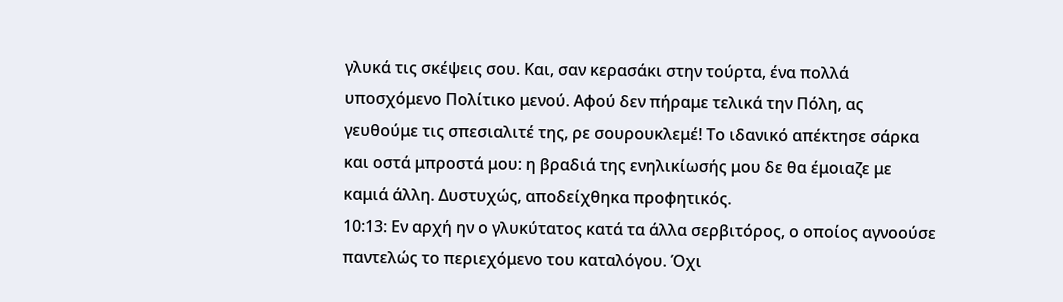γλυκά τις σκέψεις σου. Και, σαν κερασάκι στην τούρτα, ένα πολλά υποσχόμενο Πολίτικο μενού. Αφού δεν πήραμε τελικά την Πόλη, ας γευθούμε τις σπεσιαλιτέ της, ρε σουρουκλεμέ! Το ιδανικό απέκτησε σάρκα και οστά μπροστά μου: η βραδιά της ενηλικίωσής μου δε θα έμοιαζε με καμιά άλλη. Δυστυχώς, αποδείχθηκα προφητικός.
10:13: Εν αρχή ην ο γλυκύτατος κατά τα άλλα σερβιτόρος, ο οποίος αγνοούσε παντελώς το περιεχόμενο του καταλόγου. Όχι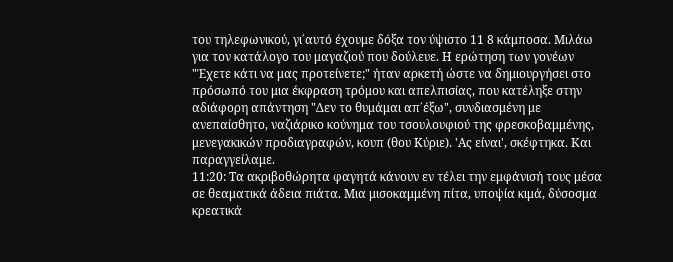του τηλεφωνικού, γι΄αυτό έχουμε δόξα τον ύψιστο 11 8 κάμποσα. Μιλάω για τον κατάλογο του μαγαζιού που δούλευε. Η ερώτηση των γονέων "Έχετε κάτι να μας προτείνετε;" ήταν αρκετή ώστε να δημιουργήσει στο πρόσωπό του μια έκφραση τρόμου και απελπισίας, που κατέληξε στην αδιάφορη απάντηση "Δεν το θυμάμαι απ΄έξω", συνδιασμένη με ανεπαίσθητο, ναζιάρικο κούνημα του τσουλουφιού της φρεσκοβαμμένης, μενεγακικών προδιαγραφών, κουπ (θου Κύριε). 'Ας είναι', σκέφτηκα. Και παραγγείλαμε.
11:20: Τα ακριβοθώρητα φαγητά κάνουν εν τέλει την εμφάνισή τους μέσα σε θεαματικά άδεια πιάτα. Μια μισοκαμμένη πίτα, υποψία κιμά, δύσοσμα κρεατικά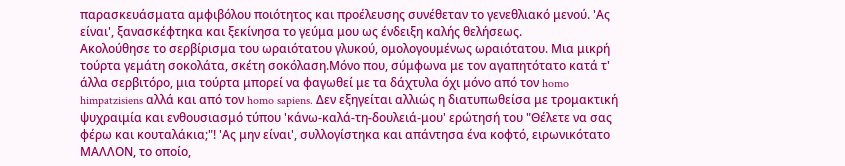παρασκευάσματα αμφιβόλου ποιότητος και προέλευσης συνέθεταν το γενεθλιακό μενού. 'Ας είναι', ξανασκέφτηκα και ξεκίνησα το γεύμα μου ως ένδειξη καλής θελήσεως.
Ακολούθησε το σερβίρισμα του ωραιότατου γλυκού, ομολογουμένως ωραιότατου. Μια μικρή τούρτα γεμάτη σοκολάτα, σκέτη σοκόλαση.Μόνο που, σύμφωνα με τον αγαπητότατο κατά τ' άλλα σερβιτόρο, μια τούρτα μπορεί να φαγωθεί με τα δάχτυλα όχι μόνο από τον homo himpatzisiens αλλά και από τον homo sapiens. Δεν εξηγείται αλλιώς η διατυπωθείσα με τρομακτική ψυχραιμία και ενθουσιασμό τύπου 'κάνω-καλά-τη-δουλειά-μου' ερώτησή του "Θέλετε να σας φέρω και κουταλάκια;"! 'Ας μην είναι', συλλογίστηκα και απάντησα ένα κοφτό, ειρωνικότατο ΜΑΛΛΟΝ, το οποίο,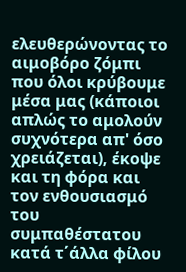ελευθερώνοντας το αιμοβόρο ζόμπι που όλοι κρύβουμε μέσα μας (κάποιοι απλώς το αμολούν συχνότερα απ' όσο χρειάζεται), έκοψε και τη φόρα και τον ενθουσιασμό του συμπαθέστατου κατά τ΄άλλα φίλου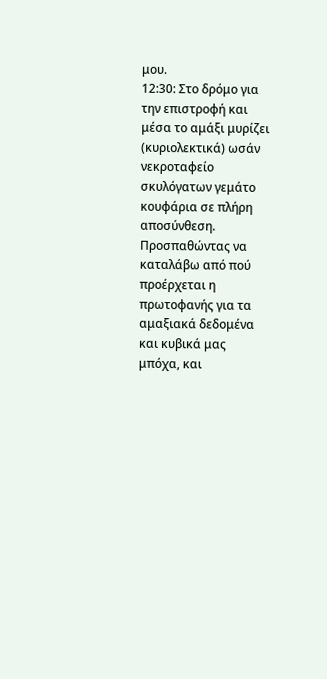μου.
12:30: Στο δρόμο για την επιστροφή και μέσα το αμάξι μυρίζει (κυριολεκτικά) ωσάν νεκροταφείο σκυλόγατων γεμάτο κουφάρια σε πλήρη αποσύνθεση. Προσπαθώντας να καταλάβω από πού προέρχεται η πρωτοφανής για τα αμαξιακά δεδομένα και κυβικά μας μπόχα, και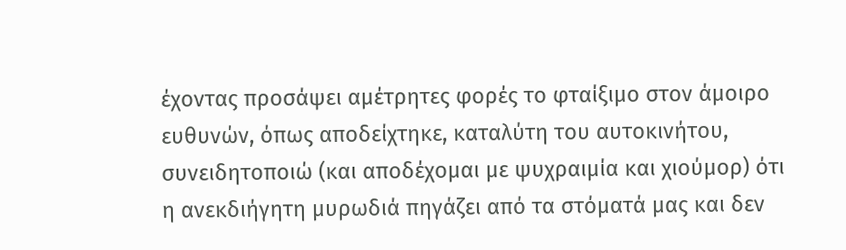έχοντας προσάψει αμέτρητες φορές το φταίξιμο στον άμοιρο ευθυνών, όπως αποδείχτηκε, καταλύτη του αυτοκινήτου, συνειδητοποιώ (και αποδέχομαι με ψυχραιμία και χιούμορ) ότι η ανεκδιήγητη μυρωδιά πηγάζει από τα στόματά μας και δεν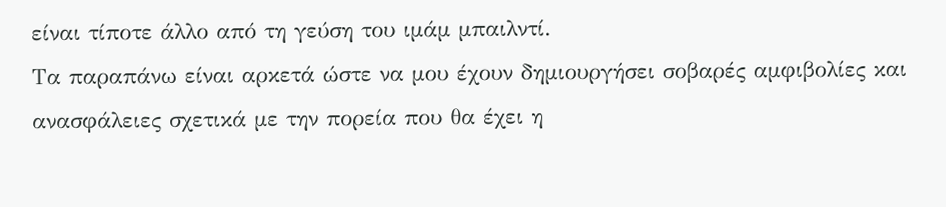είναι τίποτε άλλο από τη γεύση του ιμάμ μπαιλντί.
Τα παραπάνω είναι αρκετά ώστε να μου έχουν δημιουργήσει σοβαρές αμφιβολίες και ανασφάλειες σχετικά με την πορεία που θα έχει η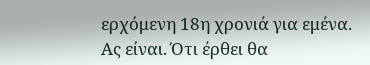ερχόμενη 18η χρονιά για εμένα. Ας είναι. Ότι έρθει θα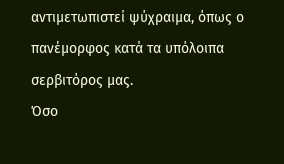αντιμετωπιστεί ψύχραιμα, όπως ο πανέμορφος κατά τα υπόλοιπα σερβιτόρος μας.
Όσο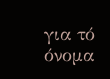για τό όνομα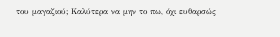του μαγαζιού; Καλύτερα να μην το πω, όχι ευθαρσώς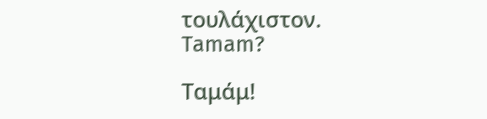τουλάχιστον.
Tamam?

Ταμάμ!